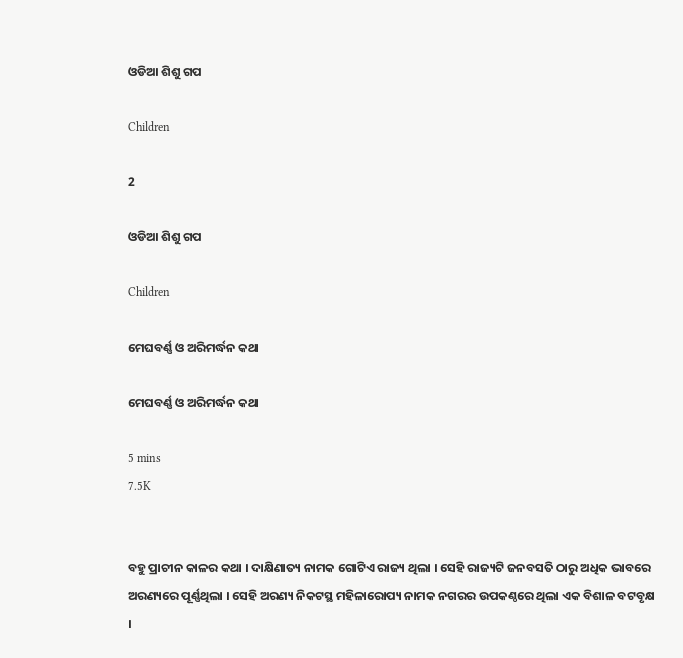ଓଡିଆ ଶିଶୁ ଗପ

Children

2

ଓଡିଆ ଶିଶୁ ଗପ

Children

ମେଘବର୍ଣ୍ଣ ଓ ଅରିମର୍ଦ୍ଧନ କଥା

ମେଘବର୍ଣ୍ଣ ଓ ଅରିମର୍ଦ୍ଧନ କଥା

5 mins
7.5K


ବହୁ ପ୍ରାଚୀନ କାଳର କଥା । ଦାକ୍ଷିଣାତ୍ୟ ନାମକ ଗୋଟିଏ ରାଜ୍ୟ ଥିଲା । ସେହି ରାଜ୍ୟଟି ଜନବସତି ଠାରୁ ଅଧିକ ଭାବରେ ଅରଣ୍ୟରେ ପୂର୍ଣ୍ଣଥିଲା । ସେହି ଅରଣ୍ୟ ନିକଟସ୍ଥ ମହିଳାରୋପ୍ୟ ନାମକ ନଗରର ଉପକଣ୍ଠରେ ଥିଲା ଏକ ବିଶାଳ ବଟବୃକ୍ଷ ।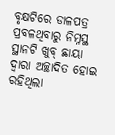ବୃକ୍ଷଟିରେ ଡାଳପତ୍ର ପ୍ରବଳଥିବାରୁ ନିମ୍ନସ୍ଥ ସ୍ଥାନଟି ଖୁବ୍ ଛାୟା ଦ୍ୱାରା ଅଚ୍ଛାଦିତ ହୋଇ ରହିଥିଲା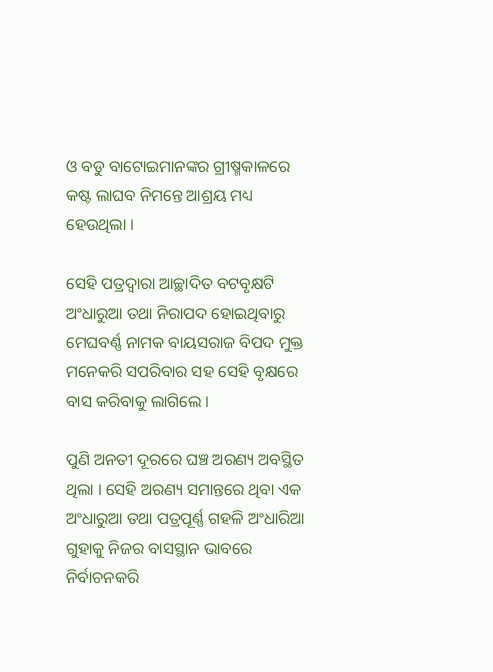ଓ ବଡୁ ବାଟୋଇମାନଙ୍କର ଗ୍ରୀଷ୍ମକାଳରେ କଷ୍ଟ ଲାଘବ ନିମନ୍ତେ ଆଶ୍ରୟ ମଧ୍ୟ ହେଉଥିଲା ।

ସେହି ପତ୍ରଦ୍ୱାରା ଆଚ୍ଛାଦିତ ବଟବୃକ୍ଷଟି ଅଂଧାରୁଆ ତଥା ନିରାପଦ ହୋଇଥିବାରୁ ମେଘବର୍ଣ୍ଣ ନାମକ ବାୟସରାଜ ବିପଦ ମୁକ୍ତ ମନେକରି ସପରିବାର ସହ ସେହି ବୃକ୍ଷରେ ବାସ କରିବାକୁ ଲାଗିଲେ ।

ପୁଣି ଅନତୀ ଦୂରରେ ଘଞ୍ଚ ଅରଣ୍ୟ ଅବସ୍ଥିତ ଥିଲା । ସେହି ଅରଣ୍ୟ ସମାନ୍ତରେ ଥିବା ଏକ ଅଂଧାରୁଆ ତଥା ପତ୍ରପୂର୍ଣ୍ଣ ଗହଳି ଅଂଧାରିଆ ଗୁହାକୁ ନିଜର ବାସସ୍ଥାନ ଭାବରେ ନିର୍ବାଚନକରି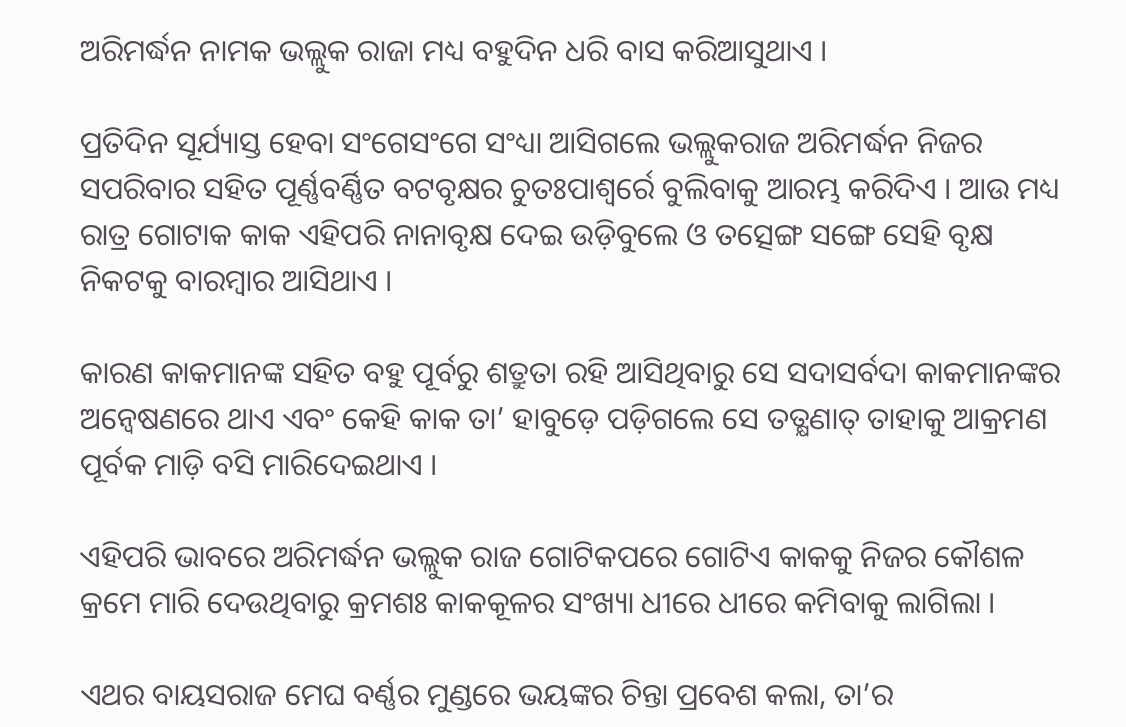ଅରିମର୍ଦ୍ଧନ ନାମକ ଭଲ୍ଲୁକ ରାଜା ମଧ୍ୟ ବହୁଦିନ ଧରି ବାସ କରିଆସୁଥାଏ ।

ପ୍ରତିଦିନ ସୂର୍ଯ୍ୟାସ୍ତ ହେବା ସଂଗେସଂଗେ ସଂଧ୍ୟା ଆସିଗଲେ ଭଲ୍ଲୁକରାଜ ଅରିମର୍ଦ୍ଧନ ନିଜର ସପରିବାର ସହିତ ପୂର୍ଣ୍ଣବର୍ଣ୍ଣିତ ବଟବୃକ୍ଷର ଚୁତଃପାଶ୍ୱର୍ରେ ବୁଲିବାକୁ ଆରମ୍ଭ କରିଦିଏ । ଆଉ ମଧ୍ୟ ରାତ୍ର ଗୋଟାକ କାକ ଏହିପରି ନାନାବୃକ୍ଷ ଦେଇ ଉଡ଼ିବୁଲେ ଓ ତତ୍ସେଙ୍ଗ ସଙ୍ଗେ ସେହି ବୃକ୍ଷ ନିକଟକୁ ବାରମ୍ବାର ଆସିଥାଏ ।

କାରଣ କାକମାନଙ୍କ ସହିତ ବହୁ ପୂର୍ବରୁ ଶତ୍ରୁତା ରହି ଆସିଥିବାରୁ ସେ ସଦାସର୍ବଦା କାକମାନଙ୍କର ଅନ୍ୱେଷଣରେ ଥାଏ ଏବଂ କେହି କାକ ତା’ ହାବୁଡ଼େ ପଡ଼ିଗଲେ ସେ ତତ୍କ୍ଷଣାତ୍ ତାହାକୁ ଆକ୍ରମଣ ପୂର୍ବକ ମାଡ଼ି ବସି ମାରିଦେଇଥାଏ ।

ଏହିପରି ଭାବରେ ଅରିମର୍ଦ୍ଧନ ଭଲ୍ଲୁକ ରାଜ ଗୋଟିକପରେ ଗୋଟିଏ କାକକୁ ନିଜର କୌଶଳ କ୍ରମେ ମାରି ଦେଉଥିବାରୁ କ୍ରମଶଃ କାକକୂଳର ସଂଖ୍ୟା ଧୀରେ ଧୀରେ କମିବାକୁ ଲାଗିଲା ।

ଏଥର ବାୟସରାଜ ମେଘ ବର୍ଣ୍ଣର ମୁଣ୍ଡରେ ଭୟଙ୍କର ଚିନ୍ତା ପ୍ରବେଶ କଲା, ତା’ର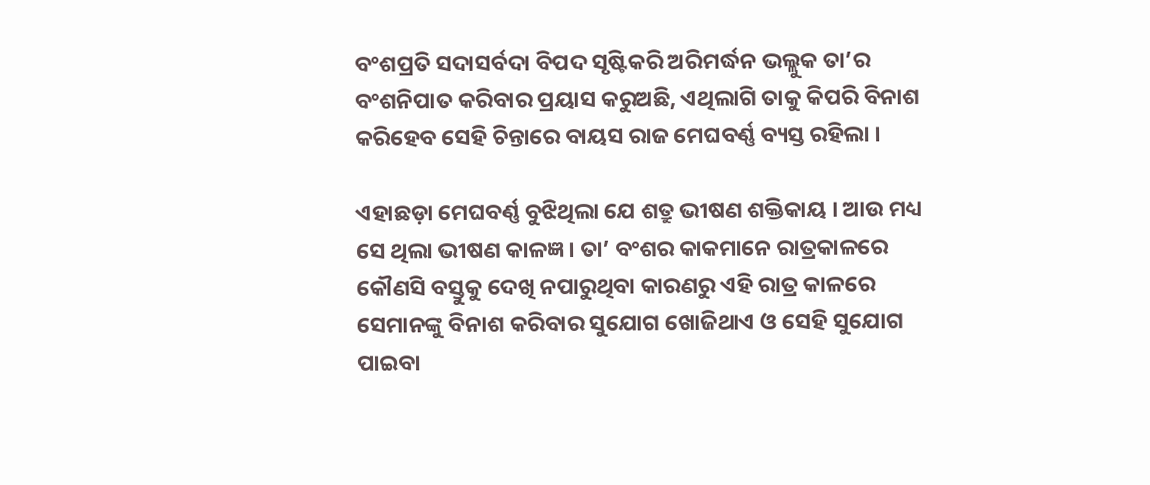ବଂଶପ୍ରତି ସଦାସର୍ବଦା ବିପଦ ସୃଷ୍ଟିକରି ଅରିମର୍ଦ୍ଧନ ଭଲ୍ଲୁକ ତା’ର ବଂଶନିପାତ କରିବାର ପ୍ରୟାସ କରୁଅଛି, ଏଥିଲାଗି ତାକୁ କିପରି ବିନାଶ କରିହେବ ସେହି ଚିନ୍ତାରେ ବାୟସ ରାଜ ମେଘବର୍ଣ୍ଣ ବ୍ୟସ୍ତ ରହିଲା ।

ଏହାଛଡ଼ା ମେଘବର୍ଣ୍ଣ ବୁଝିଥିଲା ଯେ ଶତ୍ରୁ ଭୀଷଣ ଶକ୍ତିକାୟ । ଆଉ ମଧ୍ୟ ସେ ଥିଲା ଭୀଷଣ କାଳଜ୍ଞ । ତା’ ବଂଶର କାକମାନେ ରାତ୍ରକାଳରେ କୌଣସି ବସ୍ତୁକୁ ଦେଖି ନପାରୁଥିବା କାରଣରୁ ଏହି ରାତ୍ର କାଳରେ ସେମାନଙ୍କୁ ବିନାଶ କରିବାର ସୁଯୋଗ ଖୋଜିଥାଏ ଓ ସେହି ସୁଯୋଗ ପାଇବା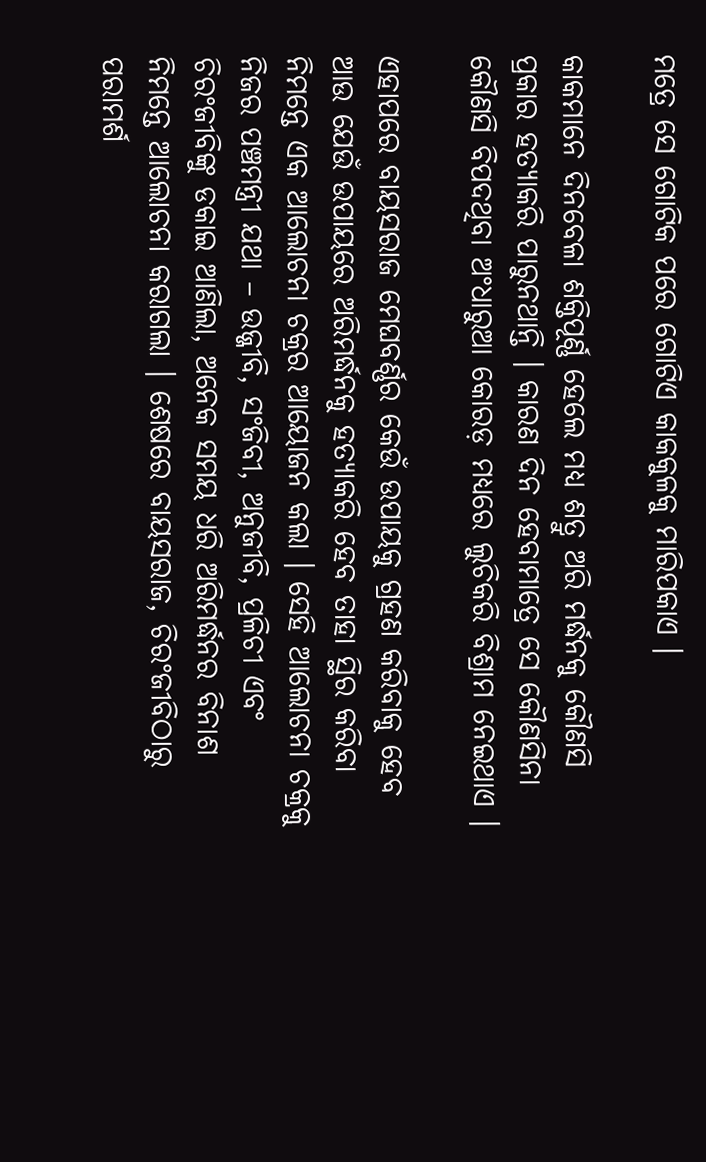ମତ୍ରେ ସେ ଗୋଟିକ ପରେ ଗୋଟିଏ କାକକୁଳକୁ ମାରିପକାଏ ।

କାକମାନେ ଦିନବେଳା ଶକ୍ତିପୂର୍ଣ୍ଣ ହେଲେ ମଧ୍ୟ ଶତ୍ରୁ ଅରି ମର୍ଦ୍ଧନକୁ କୌଣସି ପ୍ରକାର ହତ୍ୟାକରି ପାରୁନଥାନ୍ତି । କାରଣ ଦିନ ହେବାମାତ୍ରେ ସେ କୌଣସିନା କୌଣସି ବିପଦଥିବା ଅଂଧାରୁଆ କୋରଡ଼ ମଧ୍ୟରେ ଲୁଚିକରି ବିଶ୍ରାମ ନେଇଥାଏ ।

ଏହାପରେ ବାୟସରାଜ ମେଘବର୍ଣ୍ଣର କେଉଁ ଉପାୟକୁ ଗ୍ରହଣ କରିବାକୁ ହେବ ଆଉ ଯେଉଁ ଉପାୟରେ ଅରିମର୍ଦ୍ଧନକୁ ହତ୍ୟାକରି ହେବ ତାହା ସ୍ଥିର କରିବା ନିମନ୍ତେ ଏକ ଆଲୋଚନା ଚକ୍ରର ଆୟୋଜନ କଲା । ସେହି ଆଲୋଚନା ଚକ୍ରକୁ ନିଜର ପଞ୍ଚମନ୍ତ୍ରୀ ଯଥା – ଉଜ୍ଜୀବି, ସଂଜିବୀ, ଅନୁଜୀବି, ପ୍ରଳିଚୀ ଏବଂ ଚିରଂଜୀବିଙ୍କୁ ଡକାଇ ଆଣିଲା, ଅନେକ ସମୟ ଧରି ଅରିମର୍ଦ୍ଧନର ବିନାଶ ନିମନ୍ତେ ଆଲୋଚନା କରାଗଲା । ଶେଷରେ ବାୟସରାଜ, ଚିରଂଜୀବିଠାରୁ ପରାମର୍ଶ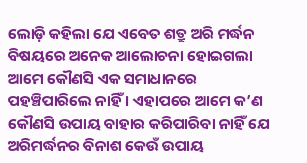ଲୋଡ଼ି କହିଲା ଯେ ଏବେତ ଶତ୍ରୁ ଅରି ମର୍ଦ୍ଧନ ବିଷୟରେ ଅନେକ ଆଲୋଚନା ହୋଇଗଲା ଆମେ କୌଣସି ଏକ ସମାଧାନରେ ପହଞ୍ଚିପାରିଲେ ନାହିଁ । ଏହାପରେ ଆମେ କ’ଣ କୌଣସି ଉପାୟ ବାହାର କରିପାରିବା ନାହିଁ ଯେ ଅରିମର୍ଦ୍ଧନର ବିନାଶ କେଉଁ ଉପାୟ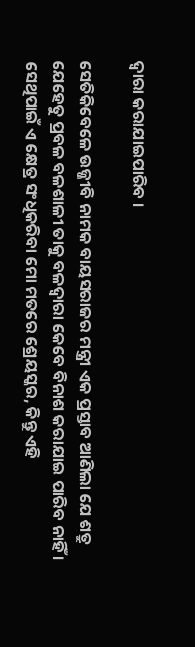ଦ୍ୱାରା କରାଯାଇପାରିବ ।

ସେତିକିବେଳେ ଉଜ୍ଜୀବି ନାମକ ବାୟସରାଜର ମନ୍ତ୍ରୀ ଏକ ପ୍ରସ୍ତାବ ଆଣିଲା ଯେ ଶତ୍ରୁ ଯେହେତୁ ପ୍ରବଳ ବଳଶାଳୀ ତାକୁ ବଳଦ୍ୱାରା କେବେ ବିନାଶ କରାଯାଇ ପାରିବ ନାହିଁ । ସେଥିପାଇଁ ଏ କ୍ଷେତ୍ର ସଂଧିକରିବା ମୋ ମତରେ ଶ୍ରେୟସ୍କର, କିନ୍ତୁ ଏହି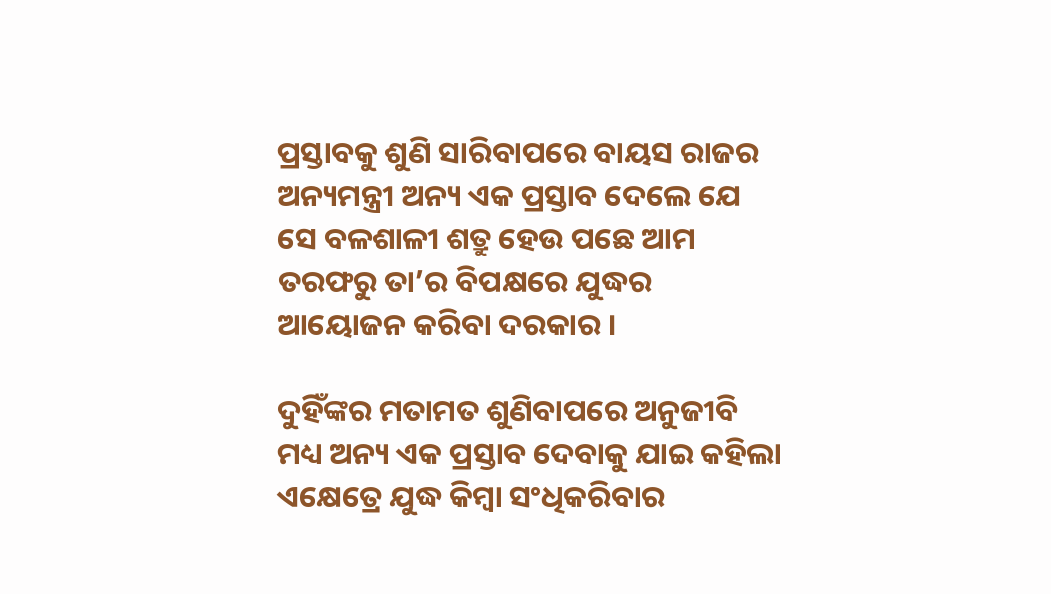ପ୍ରସ୍ତାବକୁ ଶୁଣି ସାରିବାପରେ ବାୟସ ରାଜର ଅନ୍ୟମନ୍ତ୍ରୀ ଅନ୍ୟ ଏକ ପ୍ରସ୍ତାବ ଦେଲେ ଯେ ସେ ବଳଶାଳୀ ଶତ୍ରୁ ହେଉ ପଛେ ଆମ ତରଫରୁ ତା’ର ବିପକ୍ଷରେ ଯୁଦ୍ଧର ଆୟୋଜନ କରିବା ଦରକାର ।

ଦୁହିଁଙ୍କର ମତାମତ ଶୁଣିବାପରେ ଅନୁଜୀବି ମଧ୍ୟ ଅନ୍ୟ ଏକ ପ୍ରସ୍ତାବ ଦେବାକୁ ଯାଇ କହିଲା ଏକ୍ଷେତ୍ରେ ଯୁଦ୍ଧ କିମ୍ବା ସଂଧିକରିବାର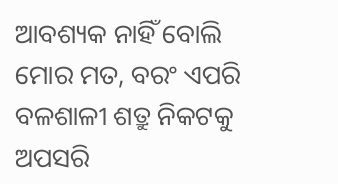ଆବଶ୍ୟକ ନାହିଁ ବୋଲି ମୋର ମତ, ବରଂ ଏପରି ବଳଶାଳୀ ଶତ୍ରୁ ନିକଟକୁ ଅପସରି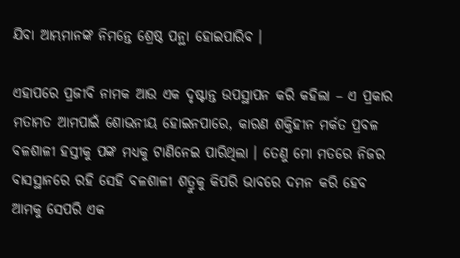ଯିବା ଆମ୍ଭମାନଙ୍କ ନିମନ୍ତେ ଶ୍ରେଷ୍ଠ ପନ୍ଥା ହୋଇପାରିବ ।

ଏହାପରେ ପ୍ରଜୀବି ନାମକ ଆଉ ଏକ ଦୃଷ୍ଟାନ୍ତ ଉପସ୍ଥାପନ କରି କହିଲା – ଏ ପ୍ରକାର ମତାମତ ଆମପାଇଁ ଶୋଭନୀୟ ହୋଇନପାରେ, କାରଣ ଶକ୍ତିହୀନ ମର୍କତ ପ୍ରବଳ ବଳଶାଳୀ ହସ୍ତୀକୁ ପଙ୍କ ମଧ୍ୟକୁ ଟାଣିନେଇ ପାରିଥିଲା । ତେଣୁ ମୋ ମତରେ ନିଜର ବାସସ୍ଥାନରେ ରହି ସେହି ବଳଶାଳୀ ଶତ୍ରୁକୁ କିପରି ଭାବରେ ଦମନ କରି ହେବ ଆମକୁ ସେପରି ଏକ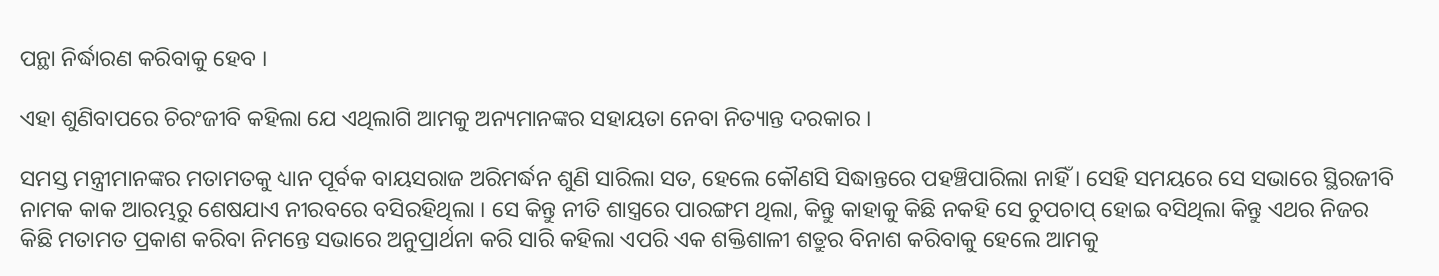ପନ୍ଥା ନିର୍ଦ୍ଧାରଣ କରିବାକୁ ହେବ ।

ଏହା ଶୁଣିବାପରେ ଚିରଂଜୀବି କହିଲା ଯେ ଏଥିଲାଗି ଆମକୁ ଅନ୍ୟମାନଙ୍କର ସହାୟତା ନେବା ନିତ୍ୟାନ୍ତ ଦରକାର ।

ସମସ୍ତ ମନ୍ତ୍ରୀମାନଙ୍କର ମତାମତକୁ ଧ୍ୟାନ ପୂର୍ବକ ବାୟସରାଜ ଅରିମର୍ଦ୍ଧନ ଶୁଣି ସାରିଲା ସତ, ହେଲେ କୌଣସି ସିଦ୍ଧାନ୍ତରେ ପହଞ୍ଚିପାରିଲା ନାହିଁ । ସେହି ସମୟରେ ସେ ସଭାରେ ସ୍ଥିରଜୀବି ନାମକ କାକ ଆରମ୍ଭରୁ ଶେଷଯାଏ ନୀରବରେ ବସିରହିଥିଲା । ସେ କିନ୍ତୁ ନୀତି ଶାସ୍ତ୍ରରେ ପାରଙ୍ଗମ ଥିଲା, କିନ୍ତୁ କାହାକୁ କିଛି ନକହି ସେ ଚୁପଚାପ୍ ହୋଇ ବସିଥିଲା କିନ୍ତୁ ଏଥର ନିଜର କିଛି ମତାମତ ପ୍ରକାଶ କରିବା ନିମନ୍ତେ ସଭାରେ ଅନୁପ୍ରାର୍ଥନା କରି ସାରି କହିଲା ଏପରି ଏକ ଶକ୍ତିଶାଳୀ ଶତ୍ରୁର ବିନାଶ କରିବାକୁ ହେଲେ ଆମକୁ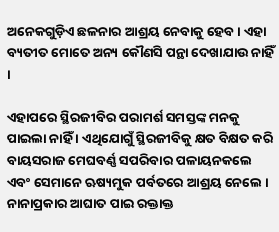ଅନେକଗୁଡ଼ିଏ ଛଳନାର ଆଶ୍ରୟ ନେବାକୁ ହେବ । ଏହା ବ୍ୟତୀତ ମୋତେ ଅନ୍ୟ କୌଣସି ପନ୍ଥା ଦେଖାଯାଉ ନାହିଁ ।

ଏହାପରେ ସ୍ଥିରଜୀବିର ପରାମର୍ଶ ସମସ୍ତଙ୍କ ମନକୁ ପାଇଲା ନାହିଁ । ଏଥିଯୋଗୁଁ ସ୍ଥିରଜୀବିକୁ କ୍ଷତ ବିକ୍ଷତ କରି ବାୟସରାଜ ମେଘବର୍ଣ୍ଣ ସପରିବାର ପଳାୟନକଲେ ଏବଂ ସେମାନେ ଋଷ୍ୟମୁକ ପର୍ବତରେ ଆଶ୍ରୟ ନେଲେ । ନାନାପ୍ରକାର ଆଘାତ ପାଇ ରକ୍ତାକ୍ତ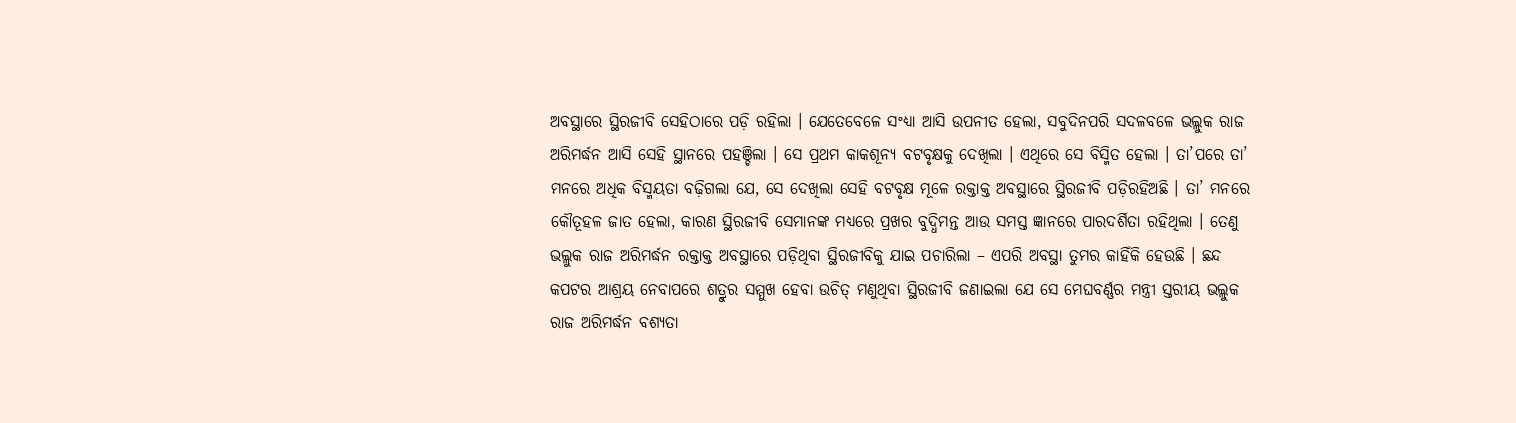ଅବସ୍ଥାରେ ସ୍ଥିରଜୀବି ସେହିଠାରେ ପଡ଼ି ରହିଲା । ଯେତେବେଳେ ସଂଧ୍ୟା ଆସି ଉପନୀତ ହେଲା, ସବୁଦିନପରି ସଦଳବଳେ ଭଲ୍ଲୁକ ରାଜ ଅରିମର୍ଦ୍ଧନ ଆସି ସେହି ସ୍ଥାନରେ ପହଞ୍ଚିଲା । ସେ ପ୍ରଥମ କାକଶୂନ୍ୟ ବଟବୃକ୍ଷକୁ ଦେଖିଲା । ଏଥିରେ ସେ ବିସ୍ମିତ ହେଲା । ତା’ପରେ ତା’ ମନରେ ଅଧିକ ବିସ୍ମୟତା ବଢ଼ିଗଲା ଯେ, ସେ ଦେଖିଲା ସେହି ବଟବୃକ୍ଷ ମୂଳେ ରକ୍ତାକ୍ତ ଅବସ୍ଥାରେ ସ୍ଥିରଜୀବି ପଡ଼ିରହିଅଛି । ତା’ ମନରେ କୌତୂହଳ ଜାତ ହେଲା, କାରଣ ସ୍ଥିରଜୀବି ସେମାନଙ୍କ ମଧ୍ୟରେ ପ୍ରଖର ବୁଦ୍ଧିମନ୍ତ ଆଉ ସମସ୍ତ ଜ୍ଞାନରେ ପାରଦର୍ଶିତା ରହିଥିଲା । ତେଣୁ ଭଲ୍ଲୁକ ରାଜ ଅରିମର୍ଦ୍ଧନ ରକ୍ତାକ୍ତ ଅବସ୍ଥାରେ ପଡ଼ିଥିବା ସ୍ଥିରଜୀବିକୁ ଯାଇ ପଚାରିଲା – ଏପରି ଅବସ୍ଥା ତୁମର କାହିଁକି ହେଉଛି । ଛନ୍ଦ କପଟର ଆଶ୍ରୟ ନେବାପରେ ଶତ୍ରୁର ସମ୍ମୁଖ ହେବା ଉଚିତ୍ ମଣୁଥିବା ସ୍ଥିରଜୀବି ଜଣାଇଲା ଯେ ସେ ମେଘବର୍ଣ୍ଣର ମନ୍ତ୍ରୀ ସ୍ତରୀୟ ଭଲ୍ଲୁକ ରାଜ ଅରିମର୍ଦ୍ଧନ ବଶ୍ୟତା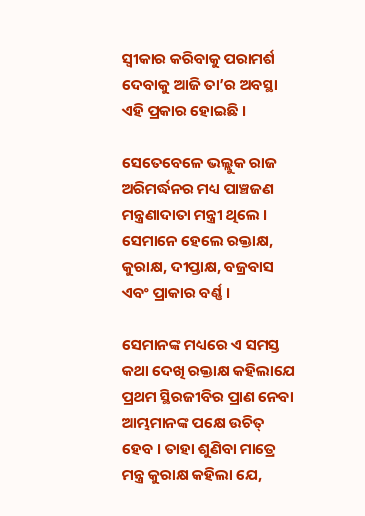ସ୍ୱୀକାର କରିବାକୁ ପରାମର୍ଶ ଦେବାକୁ ଆଜି ତା’ର ଅବସ୍ଥା ଏହି ପ୍ରକାର ହୋଇଛି ।

ସେତେବେଳେ ଭଲ୍ଲୁକ ରାଜ ଅରିମର୍ଦ୍ଧନର ମଧ୍ୟ ପାଞ୍ଚଜଣ ମନ୍ତ୍ରଣାଦାତା ମନ୍ତ୍ରୀ ଥିଲେ । ସେମାନେ ହେଲେ ରକ୍ତାକ୍ଷ, କୁରାକ୍ଷ, ଦୀପ୍ତାକ୍ଷ, ବଜ୍ରବାସ ଏବଂ ପ୍ରାକାର ବର୍ଣ୍ଣ ।

ସେମାନଙ୍କ ମଧ୍ୟରେ ଏ ସମସ୍ତ କଥା ଦେଖି ରକ୍ତାକ୍ଷ କହିଲାଯେ ପ୍ରଥମ ସ୍ଥିରଜୀବିର ପ୍ରାଣ ନେବା ଆମ୍ଭମାନଙ୍କ ପକ୍ଷେ ଉଚିତ୍ ହେବ । ତାହା ଶୁଣିବା ମାତ୍ରେ ମନ୍ତ୍ର କୁରାକ୍ଷ କହିଲା ଯେ,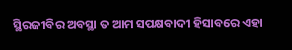ସ୍ଥିରଜୀବିର ଅବସ୍ଥା ତ ଆମ ସପକ୍ଷବାଦୀ ହିସାବରେ ଏହା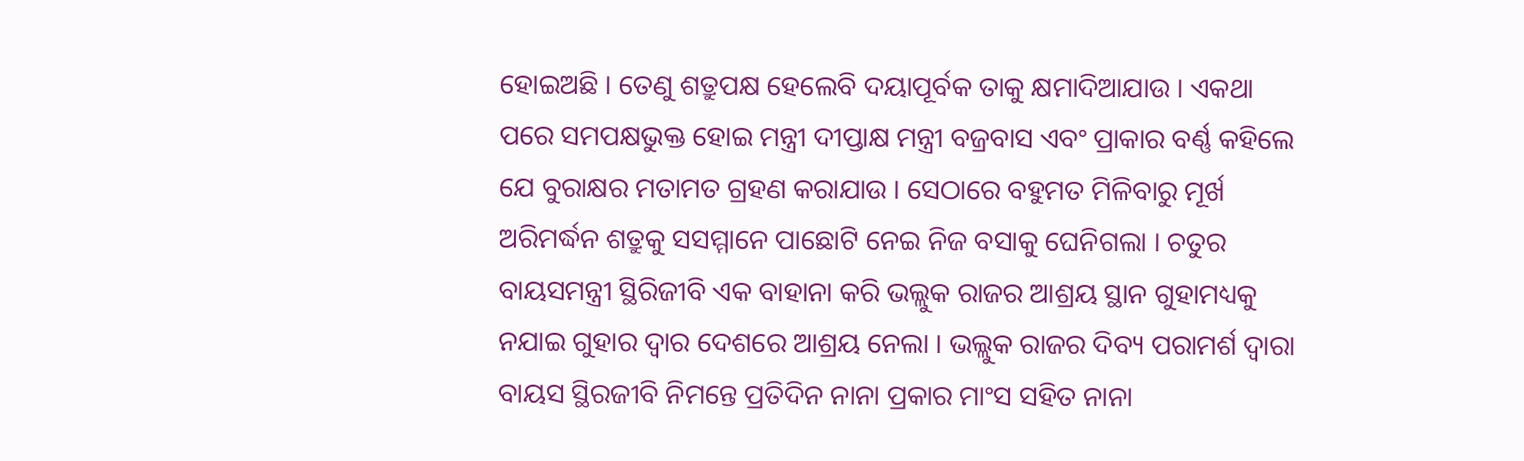ହୋଇଅଛି । ତେଣୁ ଶତ୍ରୁପକ୍ଷ ହେଲେବି ଦୟାପୂର୍ବକ ତାକୁ କ୍ଷମାଦିଆଯାଉ । ଏକଥା ପରେ ସମପକ୍ଷଭୁକ୍ତ ହୋଇ ମନ୍ତ୍ରୀ ଦୀପ୍ତାକ୍ଷ ମନ୍ତ୍ରୀ ବଜ୍ରବାସ ଏବଂ ପ୍ରାକାର ବର୍ଣ୍ଣ କହିଲେ ଯେ ବୁରାକ୍ଷର ମତାମତ ଗ୍ରହଣ କରାଯାଉ । ସେଠାରେ ବହୁମତ ମିଳିବାରୁ ମୂର୍ଖ ଅରିମର୍ଦ୍ଧନ ଶତ୍ରୁକୁ ସସମ୍ମାନେ ପାଛୋଟି ନେଇ ନିଜ ବସାକୁ ଘେନିଗଲା । ଚତୁର ବାୟସମନ୍ତ୍ରୀ ସ୍ଥିରିଜୀବି ଏକ ବାହାନା କରି ଭଲ୍ଲୁକ ରାଜର ଆଶ୍ରୟ ସ୍ଥାନ ଗୁହାମଧ୍ୟକୁ ନଯାଇ ଗୁହାର ଦ୍ୱାର ଦେଶରେ ଆଶ୍ରୟ ନେଲା । ଭଲ୍ଲୁକ ରାଜର ଦିବ୍ୟ ପରାମର୍ଶ ଦ୍ୱାରା ବାୟସ ସ୍ଥିରଜୀବି ନିମନ୍ତେ ପ୍ରତିଦିନ ନାନା ପ୍ରକାର ମାଂସ ସହିତ ନାନା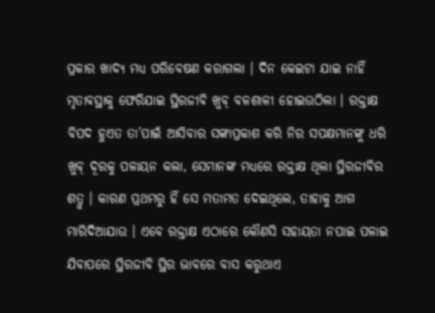ପ୍ରକାର ଖାଦ୍ୟ ମଧ୍ୟ ପରିବେଷଣ କରାଗଲା । ଦିନ କେଇଟା ଯାଇ ନାହିଁ ମୃତାବସ୍ଥାକୁ ଫେରିଯାଇ ସ୍ଥିରଜୀବି ଖୁବ୍ ବଳଶାଳୀ ହୋଇଉଠିଲା । ରକ୍ତାକ୍ଷ ବିପଦ ହୁଏତ ତା’ପାଇଁ ଆସିବାର ସଙ୍କାପ୍ରକାଶ କରି ନିର ସପକ୍ଷମାନଙ୍କୁ ଧରି ଖୁବ୍ ଦୂରକୁ ପଳାୟନ କଲା, ସେମାନଙ୍କ ମଧ୍ୟରେ ରକ୍ତାକ୍ଷ ଥିଲା ସ୍ଥିରଜୀବିର ଶତ୍ରୁ । କାରଣ ପ୍ରଥମରୁ ହିଁ ସେ ମତାମତ ଦେଇଥିଲେ, ତାହାକୁ ଆଗ ମାରିଦିଆଯାଉ । ଏବେ ରକ୍ତାକ୍ଷ ଏଠାରେ କୌଣସି ସହାୟତା ନପାଇ ପଳାଇ ଯିବାପରେ ସ୍ଥିରଜୀବି ସ୍ଥିର ଭାବରେ ବାସ କରୁଥାଏ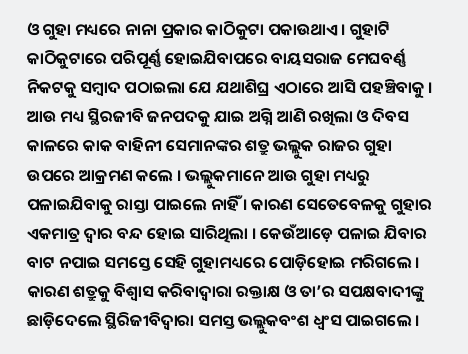ଓ ଗୁହା ମଧ୍ୟରେ ନାନା ପ୍ରକାର କାଠିକୁଟା ପକାଉଥାଏ । ଗୁହାଟି କାଠିକୁଟାରେ ପରିପୂର୍ଣ୍ଣ ହୋଇଯିବାପରେ ବାୟସରାଜ ମେଘବର୍ଣ୍ଣ ନିକଟକୁ ସମ୍ବାଦ ପଠାଇଲା ଯେ ଯଥାଶିଘ୍ର ଏଠାରେ ଆସି ପହଞ୍ଚିବାକୁ । ଆଉ ମଧ୍ୟ ସ୍ଥିରଜୀବି ଜନପଦକୁ ଯାଇ ଅଗ୍ନି ଆଣି ରଖିଲା ଓ ଦିବସ କାଳରେ କାକ ବାହିନୀ ସେମାନଙ୍କର ଶତ୍ରୁ ଭଲ୍ଲୁକ ରାଜର ଗୁହା ଉପରେ ଆକ୍ରମଣ କଲେ । ଭଲ୍ଲୁକମାନେ ଆଉ ଗୁହା ମଧ୍ୟରୁ ପଳାଇଯିବାକୁ ରାସ୍ତା ପାଇଲେ ନାହିଁ । କାରଣ ସେତେବେଳକୁ ଗୁହାର ଏକମାତ୍ର ଦ୍ୱାର ବନ୍ଦ ହୋଇ ସାରିଥିଲା । କେଉଁଆଡ଼େ ପଳାଇ ଯିବାର ବାଟ ନପାଇ ସମସ୍ତେ ସେହି ଗୁହାମଧ୍ୟରେ ପୋଡ଼ିହୋଇ ମରିଗଲେ । କାରଣ ଶତ୍ରୁକୁ ବିଶ୍ୱାସ କରିବାଦ୍ୱାରା ରକ୍ତାକ୍ଷ ଓ ତା’ର ସପକ୍ଷବାଦୀଙ୍କୁ ଛାଡ଼ିଦେଲେ ସ୍ଥିରିଜୀବିଦ୍ୱାରା ସମସ୍ତ ଭଲ୍ଲୁକବଂଶ ଧ୍ୱଂସ ପାଇଗଲେ ।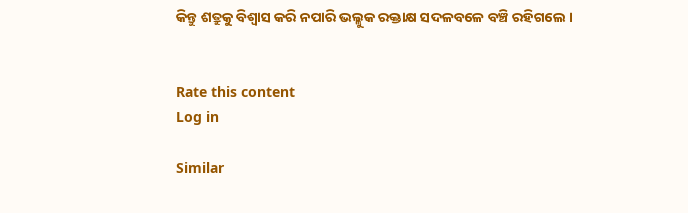କିନ୍ତୁ ଶତ୍ରୁକୁ ବିଶ୍ୱାସ କରି ନପାରି ଭଲ୍ଳୁକ ରକ୍ତାକ୍ଷ ସଦଳବଳେ ବଞ୍ଚି ରହିଗଲେ ।


Rate this content
Log in

Similar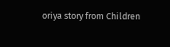oriya story from Children